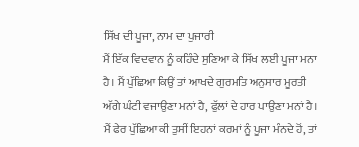ਸਿੱਖ ਦੀ ਪੂਜਾ, ਨਾਮ ਦਾ ਪੁਜਾਰੀ
ਮੈਂ ਇੱਕ ਵਿਦਵਾਨ ਨੂੰ ਕਹਿੰਦੇ ਸੁਣਿਆ ਕੇ ਸਿੱਖ ਲਈ ਪੂਜਾ ਮਨਾ ਹੈ। ਮੈਂ ਪੁੱਛਿਆ ਕਿਉਂ ਤਾਂ ਆਖਦੇ ਗੁਰਮਤਿ ਅਨੁਸਾਰ ਮੂਰਤੀ ਅੱਗੇ ਘੰਟੀ ਵਜਾਉਣਾ ਮਨਾਂ ਹੈ, ਫੁੱਲਾਂ ਦੇ ਹਾਰ ਪਾਉਣਾ ਮਨਾਂ ਹੈ। ਮੈਂ ਫੇਰ ਪੁੱਛਿਆ ਕੀ ਤੁਸੀਂ ਇਹਨਾਂ ਕਰਮਾਂ ਨੂੰ ਪੂਜਾ ਮੰਨਦੇ ਹੋਂ, ਤਾਂ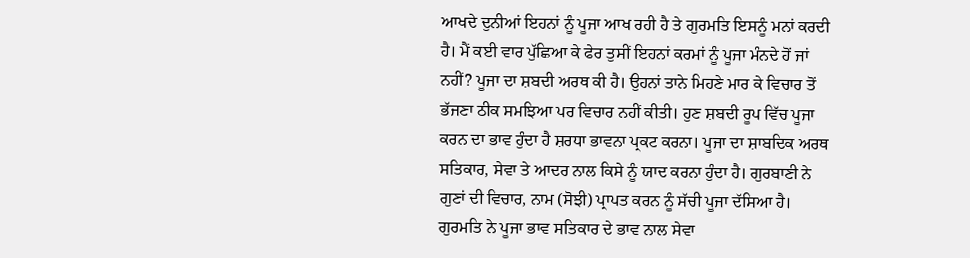ਆਖਦੇ ਦੁਨੀਆਂ ਇਹਨਾਂ ਨੂੰ ਪੂਜਾ ਆਖ ਰਹੀ ਹੈ ਤੇ ਗੁਰਮਤਿ ਇਸਨੂੰ ਮਨਾਂ ਕਰਦੀ ਹੈ। ਮੈਂ ਕਈ ਵਾਰ ਪੁੱਛਿਆ ਕੇ ਫੇਰ ਤੁਸੀਂ ਇਹਨਾਂ ਕਰਮਾਂ ਨੂੰ ਪੂਜਾ ਮੰਨਦੇ ਹੋਂ ਜਾਂ ਨਹੀਂ? ਪੂਜਾ ਦਾ ਸ਼ਬਦੀ ਅਰਥ ਕੀ ਹੈ। ਉਹਨਾਂ ਤਾਨੇ ਮਿਹਣੇ ਮਾਰ ਕੇ ਵਿਚਾਰ ਤੋਂ ਭੱਜਣਾ ਠੀਕ ਸਮਝਿਆ ਪਰ ਵਿਚਾਰ ਨਹੀਂ ਕੀਤੀ। ਹੁਣ ਸ਼ਬਦੀ ਰੂਪ ਵਿੱਚ ਪੂਜਾ ਕਰਨ ਦਾ ਭਾਵ ਹੁੰਦਾ ਹੈ ਸ਼ਰਧਾ ਭਾਵਨਾ ਪ੍ਰਕਟ ਕਰਨਾ। ਪੂਜਾ ਦਾ ਸ਼ਾਬਦਿਕ ਅਰਥ ਸਤਿਕਾਰ, ਸੇਵਾ ਤੇ ਆਦਰ ਨਾਲ ਕਿਸੇ ਨੂੰ ਯਾਦ ਕਰਨਾ ਹੁੰਦਾ ਹੈ। ਗੁਰਬਾਣੀ ਨੇ ਗੁਣਾਂ ਦੀ ਵਿਚਾਰ, ਨਾਮ (ਸੋਝੀ) ਪ੍ਰਾਪਤ ਕਰਨ ਨੂੰ ਸੱਚੀ ਪੂਜਾ ਦੱਸਿਆ ਹੈ। ਗੁਰਮਤਿ ਨੇ ਪੂਜਾ ਭਾਵ ਸਤਿਕਾਰ ਦੇ ਭਾਵ ਨਾਲ ਸੇਵਾ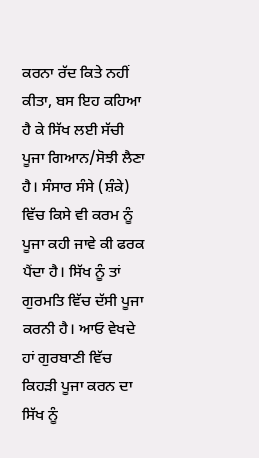ਕਰਨਾ ਰੱਦ ਕਿਤੇ ਨਹੀਂ ਕੀਤਾ, ਬਸ ਇਹ ਕਹਿਆ ਹੈ ਕੇ ਸਿੱਖ ਲਈ ਸੱਚੀ ਪੂਜਾ ਗਿਆਨ/ਸੋਝੀ ਲੈਣਾ ਹੈ। ਸੰਸਾਰ ਸੰਸੇ (ਸ਼ੰਕੇ) ਵਿੱਚ ਕਿਸੇ ਵੀ ਕਰਮ ਨੂੰ ਪੂਜਾ ਕਹੀ ਜਾਵੇ ਕੀ ਫਰਕ ਪੈਂਦਾ ਹੈ। ਸਿੱਖ ਨੂੰ ਤਾਂ ਗੁਰਮਤਿ ਵਿੱਚ ਦੱਸੀ ਪੂਜਾ ਕਰਨੀ ਹੈ। ਆਓ ਵੇਖਦੇ ਹਾਂ ਗੁਰਬਾਣੀ ਵਿੱਚ ਕਿਹੜੀ ਪੂਜਾ ਕਰਨ ਦਾ ਸਿੱਖ ਨੂੰ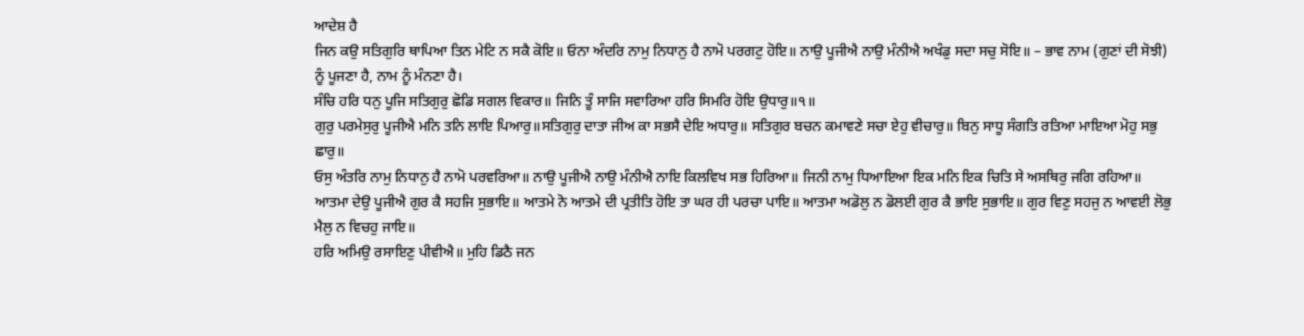ਆਦੇਸ਼ ਹੈ
ਜਿਨ ਕਉ ਸਤਿਗੁਰਿ ਥਾਪਿਆ ਤਿਨ ਮੇਟਿ ਨ ਸਕੈ ਕੋਇ॥ ਓਨਾ ਅੰਦਰਿ ਨਾਮੁ ਨਿਧਾਨੁ ਹੈ ਨਾਮੋ ਪਰਗਟੁ ਹੋਇ॥ ਨਾਉ ਪੂਜੀਐ ਨਾਉ ਮੰਨੀਐ ਅਖੰਡੁ ਸਦਾ ਸਚੁ ਸੋਇ॥ – ਭਾਵ ਨਾਮ (ਗੁਣਾਂ ਦੀ ਸੋਝੀ) ਨੂੰ ਪੂਜਣਾ ਹੈ, ਨਾਮ ਨੂੰ ਮੰਨਣਾ ਹੈ।
ਸੰਚਿ ਹਰਿ ਧਨੁ ਪੂਜਿ ਸਤਿਗੁਰੁ ਛੋਡਿ ਸਗਲ ਵਿਕਾਰ॥ ਜਿਨਿ ਤੂੰ ਸਾਜਿ ਸਵਾਰਿਆ ਹਰਿ ਸਿਮਰਿ ਹੋਇ ਉਧਾਰੁ॥੧॥
ਗੁਰੁ ਪਰਮੇਸੁਰੁ ਪੂਜੀਐ ਮਨਿ ਤਨਿ ਲਾਇ ਪਿਆਰੁ॥ਸਤਿਗੁਰੁ ਦਾਤਾ ਜੀਅ ਕਾ ਸਭਸੈ ਦੇਇ ਅਧਾਰੁ॥ ਸਤਿਗੁਰ ਬਚਨ ਕਮਾਵਣੇ ਸਚਾ ਏਹੁ ਵੀਚਾਰੁ॥ ਬਿਨੁ ਸਾਧੂ ਸੰਗਤਿ ਰਤਿਆ ਮਾਇਆ ਮੋਹੁ ਸਭੁ ਛਾਰੁ॥
ਓਸੁ ਅੰਤਰਿ ਨਾਮੁ ਨਿਧਾਨੁ ਹੈ ਨਾਮੋ ਪਰਵਰਿਆ॥ ਨਾਉ ਪੂਜੀਐ ਨਾਉ ਮੰਨੀਐ ਨਾਇ ਕਿਲਵਿਖ ਸਭ ਹਿਰਿਆ॥ ਜਿਨੀ ਨਾਮੁ ਧਿਆਇਆ ਇਕ ਮਨਿ ਇਕ ਚਿਤਿ ਸੇ ਅਸਥਿਰੁ ਜਗਿ ਰਹਿਆ॥
ਆਤਮਾ ਦੇਉ ਪੂਜੀਐ ਗੁਰ ਕੈ ਸਹਜਿ ਸੁਭਾਇ॥ ਆਤਮੇ ਨੋ ਆਤਮੇ ਦੀ ਪ੍ਰਤੀਤਿ ਹੋਇ ਤਾ ਘਰ ਹੀ ਪਰਚਾ ਪਾਇ॥ ਆਤਮਾ ਅਡੋਲੁ ਨ ਡੋਲਈ ਗੁਰ ਕੈ ਭਾਇ ਸੁਭਾਇ॥ ਗੁਰ ਵਿਣੁ ਸਹਜੁ ਨ ਆਵਈ ਲੋਭੁ ਮੈਲੁ ਨ ਵਿਚਹੁ ਜਾਇ॥
ਹਰਿ ਅਮਿਉ ਰਸਾਇਣੁ ਪੀਵੀਐ॥ ਮੁਹਿ ਡਿਠੈ ਜਨ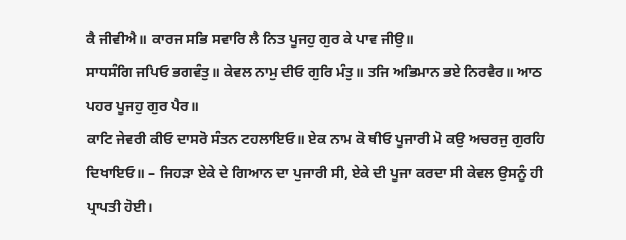ਕੈ ਜੀਵੀਐ॥ ਕਾਰਜ ਸਭਿ ਸਵਾਰਿ ਲੈ ਨਿਤ ਪੂਜਹੁ ਗੁਰ ਕੇ ਪਾਵ ਜੀਉ॥
ਸਾਧਸੰਗਿ ਜਪਿਓ ਭਗਵੰਤੁ॥ ਕੇਵਲ ਨਾਮੁ ਦੀਓ ਗੁਰਿ ਮੰਤੁ॥ ਤਜਿ ਅਭਿਮਾਨ ਭਏ ਨਿਰਵੈਰ॥ ਆਠ ਪਹਰ ਪੂਜਹੁ ਗੁਰ ਪੈਰ॥
ਕਾਟਿ ਜੇਵਰੀ ਕੀਓ ਦਾਸਰੋ ਸੰਤਨ ਟਹਲਾਇਓ॥ ਏਕ ਨਾਮ ਕੋ ਥੀਓ ਪੂਜਾਰੀ ਮੋ ਕਉ ਅਚਰਜੁ ਗੁਰਹਿ ਦਿਖਾਇਓ॥ – ਜਿਹੜਾ ਏਕੇ ਦੇ ਗਿਆਨ ਦਾ ਪੁਜਾਰੀ ਸੀ, ਏਕੇ ਦੀ ਪੂਜਾ ਕਰਦਾ ਸੀ ਕੇਵਲ ਉਸਨੂੰ ਹੀ ਪ੍ਰਾਪਤੀ ਹੋਈ।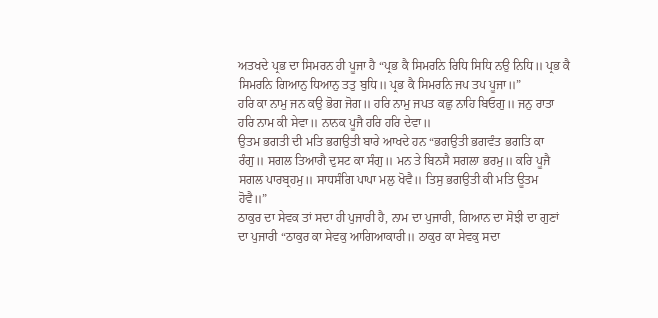ਅਤਖਦੇ ਪ੍ਰਭ ਦਾ ਸਿਮਰਨ ਹੀ ਪੂਜਾ ਹੈ “ਪ੍ਰਭ ਕੈ ਸਿਮਰਨਿ ਰਿਧਿ ਸਿਧਿ ਨਉ ਨਿਧਿ॥ ਪ੍ਰਭ ਕੈ ਸਿਮਰਨਿ ਗਿਆਨੁ ਧਿਆਨੁ ਤਤੁ ਬੁਧਿ॥ ਪ੍ਰਭ ਕੈ ਸਿਮਰਨਿ ਜਪ ਤਪ ਪੂਜਾ॥”
ਹਰਿ ਕਾ ਨਾਮੁ ਜਨ ਕਉ ਭੋਗ ਜੋਗ॥ ਹਰਿ ਨਾਮੁ ਜਪਤ ਕਛੁ ਨਾਹਿ ਬਿਓਗੁ॥ ਜਨੁ ਰਾਤਾ ਹਰਿ ਨਾਮ ਕੀ ਸੇਵਾ॥ ਨਾਨਕ ਪੂਜੈ ਹਰਿ ਹਰਿ ਦੇਵਾ॥
ਉਤਮ ਭਗਤੀ ਦੀ ਮਤਿ ਭਗਉਤੀ ਬਾਰੇ ਆਖਦੇ ਹਨ “ਭਗਉਤੀ ਭਗਵੰਤ ਭਗਤਿ ਕਾ ਰੰਗੁ॥ ਸਗਲ ਤਿਆਗੈ ਦੁਸਟ ਕਾ ਸੰਗੁ॥ ਮਨ ਤੇ ਬਿਨਸੈ ਸਗਲਾ ਭਰਮੁ॥ ਕਰਿ ਪੂਜੈ ਸਗਲ ਪਾਰਬ੍ਰਹਮੁ॥ ਸਾਧਸੰਗਿ ਪਾਪਾ ਮਲੁ ਖੋਵੈ॥ ਤਿਸੁ ਭਗਉਤੀ ਕੀ ਮਤਿ ਊਤਮ ਹੋਵੈ॥”
ਠਾਕੁਰ ਦਾ ਸੇਵਕ ਤਾਂ ਸਦਾ ਹੀ ਪੁਜਾਰੀ ਹੈ, ਨਾਮ ਦਾ ਪੁਜਾਰੀ, ਗਿਆਨ ਦਾ ਸੋਝੀ ਦਾ ਗੁਣਾਂ ਦਾ ਪੁਜਾਰੀ “ਠਾਕੁਰ ਕਾ ਸੇਵਕੁ ਆਗਿਆਕਾਰੀ॥ ਠਾਕੁਰ ਕਾ ਸੇਵਕੁ ਸਦਾ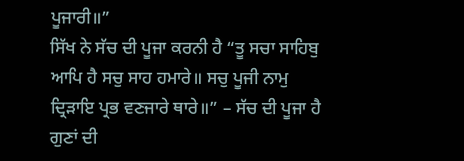ਪੂਜਾਰੀ॥”
ਸਿੱਖ ਨੇ ਸੱਚ ਦੀ ਪੂਜਾ ਕਰਨੀ ਹੈ “ਤੂ ਸਚਾ ਸਾਹਿਬੁ ਆਪਿ ਹੈ ਸਚੁ ਸਾਹ ਹਮਾਰੇ॥ ਸਚੁ ਪੂਜੀ ਨਾਮੁ ਦ੍ਰਿੜਾਇ ਪ੍ਰਭ ਵਣਜਾਰੇ ਥਾਰੇ॥” – ਸੱਚ ਦੀ ਪੂਜਾ ਹੈ ਗੁਣਾਂ ਦੀ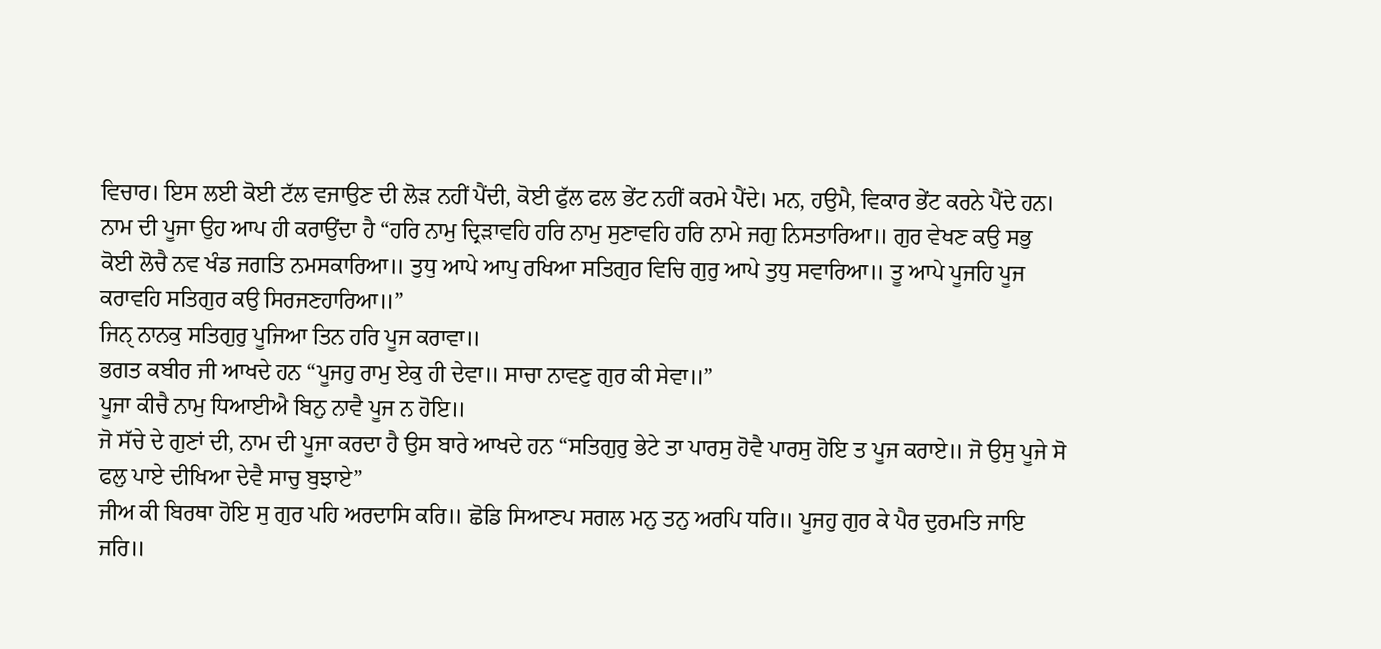ਵਿਚਾਰ। ਇਸ ਲਈ ਕੋਈ ਟੱਲ ਵਜਾਉਣ ਦੀ ਲੋੜ ਨਹੀਂ ਪੈਂਦੀ, ਕੋਈ ਫੁੱਲ ਫਲ ਭੇਂਟ ਨਹੀਂ ਕਰਮੇ ਪੈਂਦੇ। ਮਨ, ਹਉਮੈ, ਵਿਕਾਰ ਭੇਂਟ ਕਰਨੇ ਪੈਂਦੇ ਹਨ।
ਨਾਮ ਦੀ ਪੂਜਾ ਉਹ ਆਪ ਹੀ ਕਰਾਉਂਦਾ ਹੈ “ਹਰਿ ਨਾਮੁ ਦ੍ਰਿੜਾਵਹਿ ਹਰਿ ਨਾਮੁ ਸੁਣਾਵਹਿ ਹਰਿ ਨਾਮੇ ਜਗੁ ਨਿਸਤਾਰਿਆ॥ ਗੁਰ ਵੇਖਣ ਕਉ ਸਭੁ ਕੋਈ ਲੋਚੈ ਨਵ ਖੰਡ ਜਗਤਿ ਨਮਸਕਾਰਿਆ॥ ਤੁਧੁ ਆਪੇ ਆਪੁ ਰਖਿਆ ਸਤਿਗੁਰ ਵਿਚਿ ਗੁਰੁ ਆਪੇ ਤੁਧੁ ਸਵਾਰਿਆ॥ ਤੂ ਆਪੇ ਪੂਜਹਿ ਪੂਜ ਕਰਾਵਹਿ ਸਤਿਗੁਰ ਕਉ ਸਿਰਜਣਹਾਰਿਆ॥”
ਜਿਨੑ ਨਾਨਕੁ ਸਤਿਗੁਰੁ ਪੂਜਿਆ ਤਿਨ ਹਰਿ ਪੂਜ ਕਰਾਵਾ॥
ਭਗਤ ਕਬੀਰ ਜੀ ਆਖਦੇ ਹਨ “ਪੂਜਹੁ ਰਾਮੁ ਏਕੁ ਹੀ ਦੇਵਾ॥ ਸਾਚਾ ਨਾਵਣੁ ਗੁਰ ਕੀ ਸੇਵਾ॥”
ਪੂਜਾ ਕੀਚੈ ਨਾਮੁ ਧਿਆਈਐ ਬਿਨੁ ਨਾਵੈ ਪੂਜ ਨ ਹੋਇ॥
ਜੋ ਸੱਚੇ ਦੇ ਗੁਣਾਂ ਦੀ, ਨਾਮ ਦੀ ਪੂਜਾ ਕਰਦਾ ਹੈ ਉਸ ਬਾਰੇ ਆਖਦੇ ਹਨ “ਸਤਿਗੁਰੁ ਭੇਟੇ ਤਾ ਪਾਰਸੁ ਹੋਵੈ ਪਾਰਸੁ ਹੋਇ ਤ ਪੂਜ ਕਰਾਏ॥ ਜੋ ਉਸੁ ਪੂਜੇ ਸੋ ਫਲੁ ਪਾਏ ਦੀਖਿਆ ਦੇਵੈ ਸਾਚੁ ਬੁਝਾਏ”
ਜੀਅ ਕੀ ਬਿਰਥਾ ਹੋਇ ਸੁ ਗੁਰ ਪਹਿ ਅਰਦਾਸਿ ਕਰਿ॥ ਛੋਡਿ ਸਿਆਣਪ ਸਗਲ ਮਨੁ ਤਨੁ ਅਰਪਿ ਧਰਿ॥ ਪੂਜਹੁ ਗੁਰ ਕੇ ਪੈਰ ਦੁਰਮਤਿ ਜਾਇ ਜਰਿ॥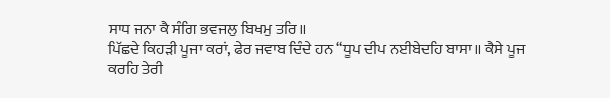ਸਾਧ ਜਨਾ ਕੈ ਸੰਗਿ ਭਵਜਲੁ ਬਿਖਮੁ ਤਰਿ॥
ਪਿੱਛਦੇ ਕਿਹੜੀ ਪੂਜਾ ਕਰਾਂ, ਫੇਰ ਜਵਾਬ ਦਿੰਦੇ ਹਨ “ਧੂਪ ਦੀਪ ਨਈਬੇਦਹਿ ਬਾਸਾ॥ ਕੈਸੇ ਪੂਜ ਕਰਹਿ ਤੇਰੀ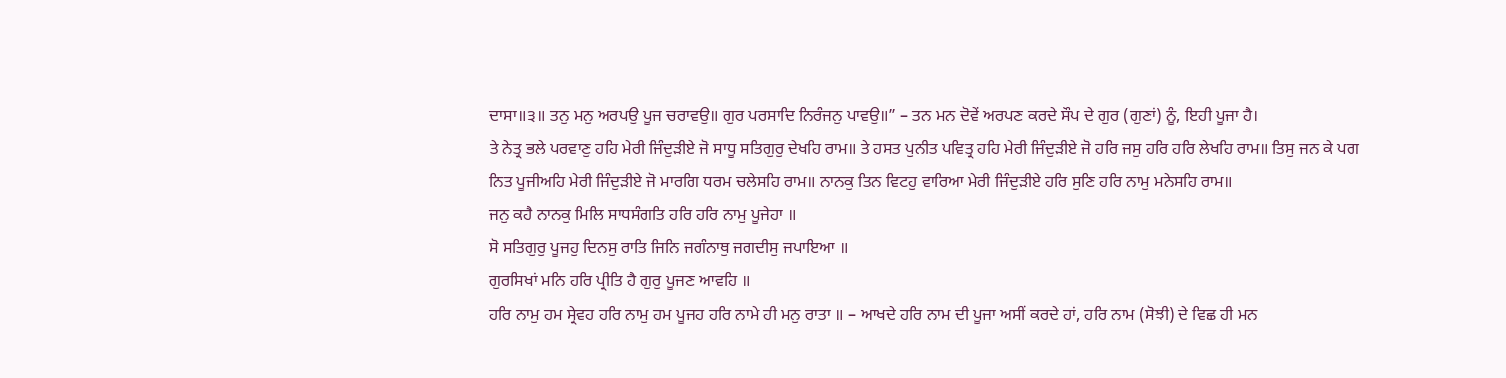ਦਾਸਾ॥੩॥ ਤਨੁ ਮਨੁ ਅਰਪਉ ਪੂਜ ਚਰਾਵਉ॥ ਗੁਰ ਪਰਸਾਦਿ ਨਿਰੰਜਨੁ ਪਾਵਉ॥” – ਤਨ ਮਨ ਦੋਵੇਂ ਅਰਪਣ ਕਰਦੇ ਸੌਪ ਦੇ ਗੁਰ (ਗੁਣਾਂ) ਨੂੰ, ਇਹੀ ਪੂਜਾ ਹੈ।
ਤੇ ਨੇਤ੍ਰ ਭਲੇ ਪਰਵਾਣੁ ਹਹਿ ਮੇਰੀ ਜਿੰਦੁੜੀਏ ਜੋ ਸਾਧੂ ਸਤਿਗੁਰੁ ਦੇਖਹਿ ਰਾਮ॥ ਤੇ ਹਸਤ ਪੁਨੀਤ ਪਵਿਤ੍ਰ ਹਹਿ ਮੇਰੀ ਜਿੰਦੁੜੀਏ ਜੋ ਹਰਿ ਜਸੁ ਹਰਿ ਹਰਿ ਲੇਖਹਿ ਰਾਮ॥ ਤਿਸੁ ਜਨ ਕੇ ਪਗ ਨਿਤ ਪੂਜੀਅਹਿ ਮੇਰੀ ਜਿੰਦੁੜੀਏ ਜੋ ਮਾਰਗਿ ਧਰਮ ਚਲੇਸਹਿ ਰਾਮ॥ ਨਾਨਕੁ ਤਿਨ ਵਿਟਹੁ ਵਾਰਿਆ ਮੇਰੀ ਜਿੰਦੁੜੀਏ ਹਰਿ ਸੁਣਿ ਹਰਿ ਨਾਮੁ ਮਨੇਸਹਿ ਰਾਮ॥
ਜਨੁ ਕਹੈ ਨਾਨਕੁ ਮਿਲਿ ਸਾਧਸੰਗਤਿ ਹਰਿ ਹਰਿ ਨਾਮੁ ਪੂਜੇਹਾ ॥
ਸੋ ਸਤਿਗੁਰੁ ਪੂਜਹੁ ਦਿਨਸੁ ਰਾਤਿ ਜਿਨਿ ਜਗੰਨਾਥੁ ਜਗਦੀਸੁ ਜਪਾਇਆ ॥
ਗੁਰਸਿਖਾਂ ਮਨਿ ਹਰਿ ਪ੍ਰੀਤਿ ਹੈ ਗੁਰੁ ਪੂਜਣ ਆਵਹਿ ॥
ਹਰਿ ਨਾਮੁ ਹਮ ਸ੍ਰੇਵਹ ਹਰਿ ਨਾਮੁ ਹਮ ਪੂਜਹ ਹਰਿ ਨਾਮੇ ਹੀ ਮਨੁ ਰਾਤਾ ॥ – ਆਖਦੇ ਹਰਿ ਨਾਮ ਦੀ ਪੂਜਾ ਅਸੀਂ ਕਰਦੇ ਹਾਂ, ਹਰਿ ਨਾਮ (ਸੋਝੀ) ਦੇ ਵਿਛ ਹੀ ਮਨ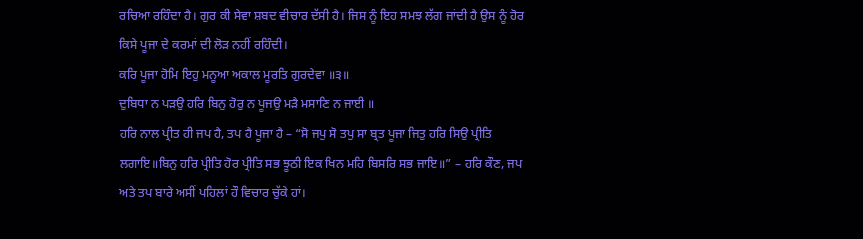ਰਚਿਆ ਰਹਿੰਦਾ ਹੈ। ਗੁਰ ਕੀ ਸੇਵਾ ਸ਼ਬਦ ਵੀਚਾਰ ਦੱਸੀ ਹੈ। ਜਿਸ ਨੂੰ ਇਹ ਸਮਝ ਲੱਗ ਜਾਂਦੀ ਹੈ ਉਸ ਨੂੰ ਹੋਰ ਕਿਸੇ ਪੂਜਾ ਦੇ ਕਰਮਾਂ ਦੀ ਲੋੜ ਨਹੀਂ ਰਹਿੰਦੀ।
ਕਰਿ ਪੂਜਾ ਹੋਮਿ ਇਹੁ ਮਨੂਆ ਅਕਾਲ ਮੂਰਤਿ ਗੁਰਦੇਵਾ ॥੩॥
ਦੁਬਿਧਾ ਨ ਪੜਉ ਹਰਿ ਬਿਨੁ ਹੋਰੁ ਨ ਪੂਜਉ ਮੜੈ ਮਸਾਣਿ ਨ ਜਾਈ ॥
ਹਰਿ ਨਾਲ ਪ੍ਰੀਤ ਹੀ ਜਪ ਹੈ, ਤਪ ਹੈ ਪੂਜਾ ਹੈ – “ਸੋ ਜਪੁ ਸੋ ਤਪੁ ਸਾ ਬ੍ਰਤ ਪੂਜਾ ਜਿਤੁ ਹਰਿ ਸਿਉ ਪ੍ਰੀਤਿ ਲਗਾਇ॥ਬਿਨੁ ਹਰਿ ਪ੍ਰੀਤਿ ਹੋਰ ਪ੍ਰੀਤਿ ਸਭ ਝੂਠੀ ਇਕ ਖਿਨ ਮਹਿ ਬਿਸਰਿ ਸਭ ਜਾਇ॥” – ਹਰਿ ਕੌਣ, ਜਪ ਅਤੇ ਤਪ ਬਾਰੇ ਅਸੀਂ ਪਹਿਲਾਂ ਹੌ ਵਿਚਾਰ ਚੁੱਕੇ ਹਾਂ।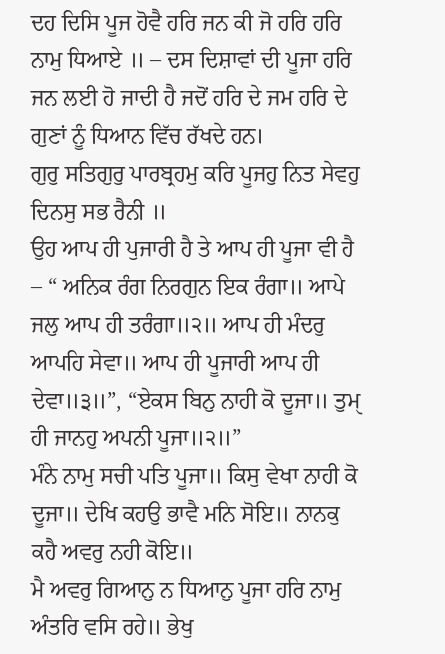ਦਹ ਦਿਸਿ ਪੂਜ ਹੋਵੈ ਹਰਿ ਜਨ ਕੀ ਜੋ ਹਰਿ ਹਰਿ ਨਾਮੁ ਧਿਆਏ ॥ – ਦਸ ਦਿਸ਼ਾਵਾਂ ਦੀ ਪੂਜਾ ਹਰਿ ਜਨ ਲਈ ਹੋ ਜਾਦੀ ਹੈ ਜਦੋਂ ਹਰਿ ਦੇ ਜਮ ਹਰਿ ਦੇ ਗੁਣਾਂ ਨੂੰ ਧਿਆਨ ਵਿੱਚ ਰੱਖਦੇ ਹਨ।
ਗੁਰੁ ਸਤਿਗੁਰੁ ਪਾਰਬ੍ਰਹਮੁ ਕਰਿ ਪੂਜਹੁ ਨਿਤ ਸੇਵਹੁ ਦਿਨਸੁ ਸਭ ਰੈਨੀ ॥
ਉਹ ਆਪ ਹੀ ਪੁਜਾਰੀ ਹੈ ਤੇ ਆਪ ਹੀ ਪੂਜਾ ਵੀ ਹੈ – “ ਅਨਿਕ ਰੰਗ ਨਿਰਗੁਨ ਇਕ ਰੰਗਾ॥ ਆਪੇ ਜਲੁ ਆਪ ਹੀ ਤਰੰਗਾ॥੨॥ ਆਪ ਹੀ ਮੰਦਰੁ ਆਪਹਿ ਸੇਵਾ॥ ਆਪ ਹੀ ਪੂਜਾਰੀ ਆਪ ਹੀ ਦੇਵਾ॥੩॥”, “ਏਕਸ ਬਿਨੁ ਨਾਹੀ ਕੋ ਦੂਜਾ॥ ਤੁਮੑ ਹੀ ਜਾਨਹੁ ਅਪਨੀ ਪੂਜਾ॥੨॥”
ਮੰਨੇ ਨਾਮੁ ਸਚੀ ਪਤਿ ਪੂਜਾ॥ ਕਿਸੁ ਵੇਖਾ ਨਾਹੀ ਕੋ ਦੂਜਾ॥ ਦੇਖਿ ਕਹਉ ਭਾਵੈ ਮਨਿ ਸੋਇ॥ ਨਾਨਕੁ ਕਹੈ ਅਵਰੁ ਨਹੀ ਕੋਇ॥
ਮੈ ਅਵਰੁ ਗਿਆਨੁ ਨ ਧਿਆਨੁ ਪੂਜਾ ਹਰਿ ਨਾਮੁ ਅੰਤਰਿ ਵਸਿ ਰਹੇ॥ ਭੇਖੁ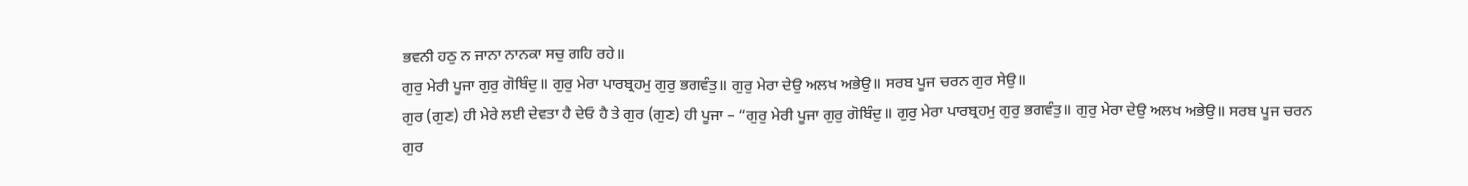ਭਵਨੀ ਹਠੁ ਨ ਜਾਨਾ ਨਾਨਕਾ ਸਚੁ ਗਹਿ ਰਹੇ॥
ਗੁਰੁ ਮੇਰੀ ਪੂਜਾ ਗੁਰੁ ਗੋਬਿੰਦੁ॥ ਗੁਰੁ ਮੇਰਾ ਪਾਰਬ੍ਰਹਮੁ ਗੁਰੁ ਭਗਵੰਤੁ॥ ਗੁਰੁ ਮੇਰਾ ਦੇਉ ਅਲਖ ਅਭੇਉ॥ ਸਰਬ ਪੂਜ ਚਰਨ ਗੁਰ ਸੇਉ॥
ਗੁਰ (ਗੁਣ) ਹੀ ਮੇਰੇ ਲਈ ਦੇਵਤਾ ਹੈ ਦੇਓ ਹੈ ਤੇ ਗੁਰ (ਗੁਣ) ਹੀ ਪੂਜਾ – “ਗੁਰੁ ਮੇਰੀ ਪੂਜਾ ਗੁਰੁ ਗੋਬਿੰਦੁ॥ ਗੁਰੁ ਮੇਰਾ ਪਾਰਬ੍ਰਹਮੁ ਗੁਰੁ ਭਗਵੰਤੁ॥ ਗੁਰੁ ਮੇਰਾ ਦੇਉ ਅਲਖ ਅਭੇਉ॥ ਸਰਬ ਪੂਜ ਚਰਨ ਗੁਰ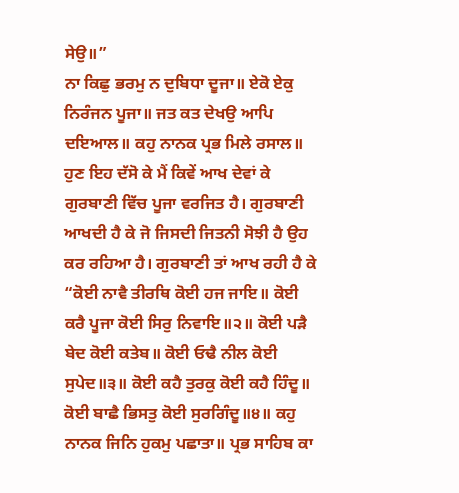ਸੇਉ॥”
ਨਾ ਕਿਛੁ ਭਰਮੁ ਨ ਦੁਬਿਧਾ ਦੂਜਾ॥ ਏਕੋ ਏਕੁ ਨਿਰੰਜਨ ਪੂਜਾ॥ ਜਤ ਕਤ ਦੇਖਉ ਆਪਿ ਦਇਆਲ॥ ਕਹੁ ਨਾਨਕ ਪ੍ਰਭ ਮਿਲੇ ਰਸਾਲ॥
ਹੁਣ ਇਹ ਦੱਸੋ ਕੇ ਮੈਂ ਕਿਵੇਂ ਆਖ ਦੇਵਾਂ ਕੇ ਗੁਰਬਾਣੀ ਵਿੱਚ ਪੂਜਾ ਵਰਜਿਤ ਹੈ। ਗੁਰਬਾਣੀ ਆਖਦੀ ਹੈ ਕੇ ਜੋ ਜਿਸਦੀ ਜਿਤਨੀ ਸੋਝੀ ਹੈ ਉਹ ਕਰ ਰਹਿਆ ਹੈ। ਗੁਰਬਾਣੀ ਤਾਂ ਆਖ ਰਹੀ ਹੈ ਕੇ “ਕੋਈ ਨਾਵੈ ਤੀਰਥਿ ਕੋਈ ਹਜ ਜਾਇ॥ ਕੋਈ ਕਰੈ ਪੂਜਾ ਕੋਈ ਸਿਰੁ ਨਿਵਾਇ॥੨॥ ਕੋਈ ਪੜੈ ਬੇਦ ਕੋਈ ਕਤੇਬ॥ ਕੋਈ ਓਢੈ ਨੀਲ ਕੋਈ ਸੁਪੇਦ॥੩॥ ਕੋਈ ਕਹੈ ਤੁਰਕੁ ਕੋਈ ਕਹੈ ਹਿੰਦੂ॥ ਕੋਈ ਬਾਛੈ ਭਿਸਤੁ ਕੋਈ ਸੁਰਗਿੰਦੂ॥੪॥ ਕਹੁ ਨਾਨਕ ਜਿਨਿ ਹੁਕਮੁ ਪਛਾਤਾ॥ ਪ੍ਰਭ ਸਾਹਿਬ ਕਾ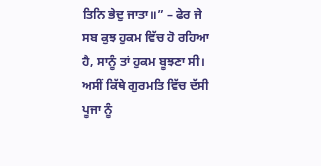ਤਿਨਿ ਭੇਦੁ ਜਾਤਾ॥” – ਫੇਰ ਜੇ ਸਬ ਕੁਝ ਹੁਕਮ ਵਿੱਚ ਹੋ ਰਹਿਆ ਹੈ, ਸਾਨੂੰ ਤਾਂ ਹੁਕਮ ਬੂਝਣਾ ਸੀ। ਅਸੀਂ ਕਿੱਥੇ ਗੁਰਮਤਿ ਵਿੱਚ ਦੱਸੀ ਪੂਜਾ ਨੂੰ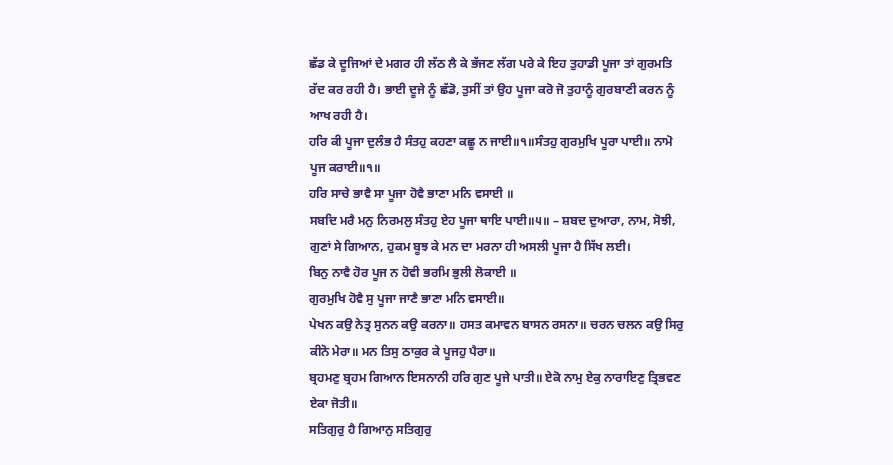ਛੱਡ ਕੇ ਦੂਜਿਆਂ ਦੇ ਮਗਰ ਹੀ ਲੱਠ ਲੈ ਕੇ ਭੱਜਣ ਲੱਗ ਪਰੇ ਕੇ ਇਹ ਤੁਹਾਡੀ ਪੂਜਾ ਤਾਂ ਗੁਰਮਤਿ ਰੱਦ ਕਰ ਰਹੀ ਹੈ। ਭਾਈ ਦੂਜੇ ਨੂੰ ਛੱਡੋ, ਤੁਸੀਂ ਤਾਂ ਉਹ ਪੂਜਾ ਕਰੋ ਜੋ ਤੁਹਾਨੂੰ ਗੁਰਬਾਣੀ ਕਰਨ ਨੂੰ ਆਖ ਰਹੀ ਹੈ।
ਹਰਿ ਕੀ ਪੂਜਾ ਦੁਲੰਭ ਹੈ ਸੰਤਹੁ ਕਹਣਾ ਕਛੂ ਨ ਜਾਈ॥੧॥ਸੰਤਹੁ ਗੁਰਮੁਖਿ ਪੂਰਾ ਪਾਈ॥ ਨਾਮੋ ਪੂਜ ਕਰਾਈ॥੧॥
ਹਰਿ ਸਾਚੇ ਭਾਵੈ ਸਾ ਪੂਜਾ ਹੋਵੈ ਭਾਣਾ ਮਨਿ ਵਸਾਈ ॥
ਸਬਦਿ ਮਰੈ ਮਨੁ ਨਿਰਮਲੁ ਸੰਤਹੁ ਏਹ ਪੂਜਾ ਥਾਇ ਪਾਈ॥੫॥ – ਸ਼ਬਦ ਦੁਆਰਾ, ਨਾਮ, ਸੋਝੀ, ਗੁਣਾਂ ਸੇ ਗਿਆਨ, ਹੁਕਮ ਬੂਝ ਕੇ ਮਨ ਦਾ ਮਰਨਾ ਹੀ ਅਸਲੀ ਪੂਜਾ ਹੈ ਸਿੱਖ ਲਈ।
ਬਿਨੁ ਨਾਵੈ ਹੋਰ ਪੂਜ ਨ ਹੋਵੀ ਭਰਮਿ ਭੁਲੀ ਲੋਕਾਈ ॥
ਗੁਰਮੁਖਿ ਹੋਵੈ ਸੁ ਪੂਜਾ ਜਾਣੈ ਭਾਣਾ ਮਨਿ ਵਸਾਈ॥
ਪੇਖਨ ਕਉ ਨੇਤ੍ਰ ਸੁਨਨ ਕਉ ਕਰਨਾ॥ ਹਸਤ ਕਮਾਵਨ ਬਾਸਨ ਰਸਨਾ॥ ਚਰਨ ਚਲਨ ਕਉ ਸਿਰੁ ਕੀਨੋ ਮੇਰਾ॥ ਮਨ ਤਿਸੁ ਠਾਕੁਰ ਕੇ ਪੂਜਹੁ ਪੈਰਾ॥
ਬ੍ਰਹਮਣੁ ਬ੍ਰਹਮ ਗਿਆਨ ਇਸਨਾਨੀ ਹਰਿ ਗੁਣ ਪੂਜੇ ਪਾਤੀ॥ ਏਕੋ ਨਾਮੁ ਏਕੁ ਨਾਰਾਇਣੁ ਤ੍ਰਿਭਵਣ ਏਕਾ ਜੋਤੀ॥
ਸਤਿਗੁਰੁ ਹੈ ਗਿਆਨੁ ਸਤਿਗੁਰੁ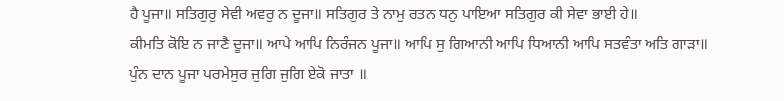ਹੈ ਪੂਜਾ॥ ਸਤਿਗੁਰੁ ਸੇਵੀ ਅਵਰੁ ਨ ਦੂਜਾ॥ ਸਤਿਗੁਰ ਤੇ ਨਾਮੁ ਰਤਨ ਧਨੁ ਪਾਇਆ ਸਤਿਗੁਰ ਕੀ ਸੇਵਾ ਭਾਈ ਹੇ॥
ਕੀਮਤਿ ਕੋਇ ਨ ਜਾਣੈ ਦੂਜਾ॥ ਆਪੇ ਆਪਿ ਨਿਰੰਜਨ ਪੂਜਾ॥ ਆਪਿ ਸੁ ਗਿਆਨੀ ਆਪਿ ਧਿਆਨੀ ਆਪਿ ਸਤਵੰਤਾ ਅਤਿ ਗਾੜਾ॥
ਪੁੰਨ ਦਾਨ ਪੂਜਾ ਪਰਮੇਸੁਰ ਜੁਗਿ ਜੁਗਿ ਏਕੋ ਜਾਤਾ ॥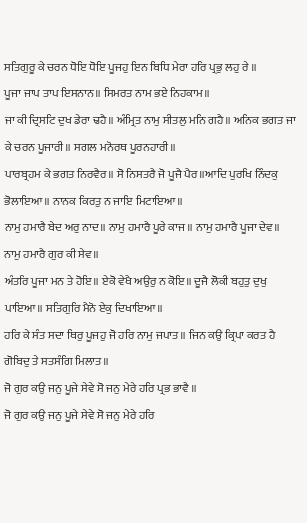ਸਤਿਗੁਰੂ ਕੇ ਚਰਨ ਧੋਇ ਧੋਇ ਪੂਜਹੁ ਇਨ ਬਿਧਿ ਮੇਰਾ ਹਰਿ ਪ੍ਰਭੁ ਲਹੁ ਰੇ ॥
ਪੂਜਾ ਜਾਪ ਤਾਪ ਇਸਨਾਨ॥ ਸਿਮਰਤ ਨਾਮ ਭਏ ਨਿਹਕਾਮ॥
ਜਾ ਕੀ ਦ੍ਰਿਸਟਿ ਦੁਖ ਡੇਰਾ ਢਹੈ॥ ਅੰਮ੍ਰਿਤ ਨਾਮੁ ਸੀਤਲੁ ਮਨਿ ਗਹੈ॥ ਅਨਿਕ ਭਗਤ ਜਾ ਕੇ ਚਰਨ ਪੂਜਾਰੀ॥ ਸਗਲ ਮਨੋਰਥ ਪੂਰਨਹਾਰੀ॥
ਪਾਰਬ੍ਰਹਮ ਕੇ ਭਗਤ ਨਿਰਵੈਰ॥ ਸੋ ਨਿਸਤਰੈ ਜੋ ਪੂਜੈ ਪੈਰ॥ਆਦਿ ਪੁਰਖਿ ਨਿੰਦਕੁ ਭੋਲਾਇਆ॥ ਨਾਨਕ ਕਿਰਤੁ ਨ ਜਾਇ ਮਿਟਾਇਆ॥
ਨਾਮੁ ਹਮਾਰੈ ਬੇਦ ਅਰੁ ਨਾਦ॥ ਨਾਮੁ ਹਮਾਰੈ ਪੂਰੇ ਕਾਜ॥ ਨਾਮੁ ਹਮਾਰੈ ਪੂਜਾ ਦੇਵ॥ ਨਾਮੁ ਹਮਾਰੈ ਗੁਰ ਕੀ ਸੇਵ॥
ਅੰਤਰਿ ਪੂਜਾ ਮਨ ਤੇ ਹੋਇ॥ ਏਕੋ ਵੇਖੈ ਅਉਰੁ ਨ ਕੋਇ॥ ਦੂਜੈ ਲੋਕੀ ਬਹੁਤੁ ਦੁਖੁ ਪਾਇਆ॥ ਸਤਿਗੁਰਿ ਮੈਨੋ ਏਕੁ ਦਿਖਾਇਆ॥
ਹਰਿ ਕੇ ਸੰਤ ਸਦਾ ਥਿਰੁ ਪੂਜਹੁ ਜੋ ਹਰਿ ਨਾਮੁ ਜਪਾਤ॥ ਜਿਨ ਕਉ ਕ੍ਰਿਪਾ ਕਰਤ ਹੈ ਗੋਬਿਦੁ ਤੇ ਸਤਸੰਗਿ ਮਿਲਾਤ॥
ਜੋ ਗੁਰ ਕਉ ਜਨੁ ਪੂਜੇ ਸੇਵੇ ਸੋ ਜਨੁ ਮੇਰੇ ਹਰਿ ਪ੍ਰਭ ਭਾਵੈ ॥
ਜੋ ਗੁਰ ਕਉ ਜਨੁ ਪੂਜੇ ਸੇਵੇ ਸੋ ਜਨੁ ਮੇਰੇ ਹਰਿ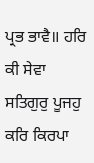ਪ੍ਰਭ ਭਾਵੈ॥ ਹਰਿ ਕੀ ਸੇਵਾ ਸਤਿਗੁਰੁ ਪੂਜਹੁ ਕਰਿ ਕਿਰਪਾ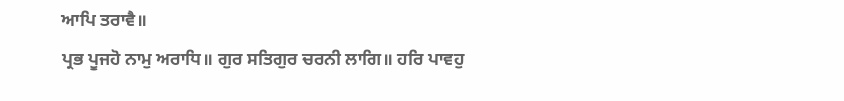ਆਪਿ ਤਰਾਵੈ॥
ਪ੍ਰਭ ਪੂਜਹੋ ਨਾਮੁ ਅਰਾਧਿ॥ ਗੁਰ ਸਤਿਗੁਰ ਚਰਨੀ ਲਾਗਿ॥ ਹਰਿ ਪਾਵਹੁ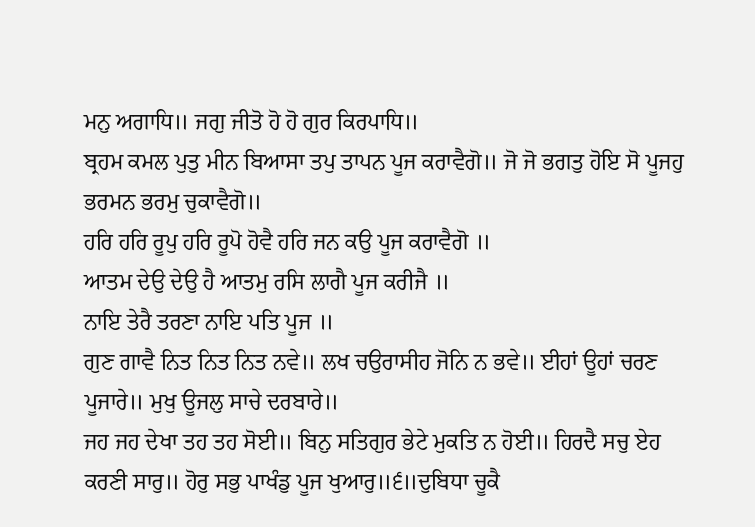ਮਨੁ ਅਗਾਧਿ॥ ਜਗੁ ਜੀਤੋ ਹੋ ਹੋ ਗੁਰ ਕਿਰਪਾਧਿ॥
ਬ੍ਰਹਮ ਕਮਲ ਪੁਤੁ ਮੀਨ ਬਿਆਸਾ ਤਪੁ ਤਾਪਨ ਪੂਜ ਕਰਾਵੈਗੋ॥ ਜੋ ਜੋ ਭਗਤੁ ਹੋਇ ਸੋ ਪੂਜਹੁ ਭਰਮਨ ਭਰਮੁ ਚੁਕਾਵੈਗੋ॥
ਹਰਿ ਹਰਿ ਰੂਪੁ ਹਰਿ ਰੂਪੋ ਹੋਵੈ ਹਰਿ ਜਨ ਕਉ ਪੂਜ ਕਰਾਵੈਗੋ ॥
ਆਤਮ ਦੇਉ ਦੇਉ ਹੈ ਆਤਮੁ ਰਸਿ ਲਾਗੈ ਪੂਜ ਕਰੀਜੈ ॥
ਨਾਇ ਤੇਰੈ ਤਰਣਾ ਨਾਇ ਪਤਿ ਪੂਜ ॥
ਗੁਣ ਗਾਵੈ ਨਿਤ ਨਿਤ ਨਿਤ ਨਵੇ॥ ਲਖ ਚਉਰਾਸੀਹ ਜੋਨਿ ਨ ਭਵੇ॥ ਈਹਾਂ ਊਹਾਂ ਚਰਣ ਪੂਜਾਰੇ॥ ਮੁਖੁ ਊਜਲੁ ਸਾਚੇ ਦਰਬਾਰੇ॥
ਜਹ ਜਹ ਦੇਖਾ ਤਹ ਤਹ ਸੋਈ॥ ਬਿਨੁ ਸਤਿਗੁਰ ਭੇਟੇ ਮੁਕਤਿ ਨ ਹੋਈ॥ ਹਿਰਦੈ ਸਚੁ ਏਹ ਕਰਣੀ ਸਾਰੁ॥ ਹੋਰੁ ਸਭੁ ਪਾਖੰਡੁ ਪੂਜ ਖੁਆਰੁ॥੬॥ਦੁਬਿਧਾ ਚੂਕੈ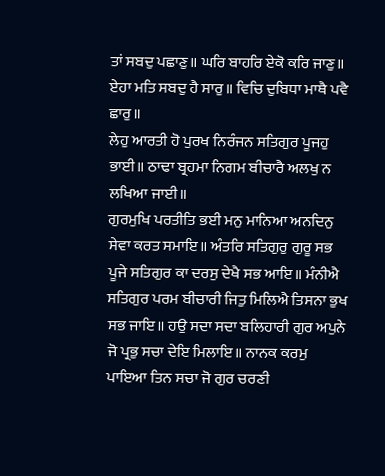ਤਾਂ ਸਬਦੁ ਪਛਾਣੁ॥ ਘਰਿ ਬਾਹਰਿ ਏਕੋ ਕਰਿ ਜਾਣੁ॥ ਏਹਾ ਮਤਿ ਸਬਦੁ ਹੈ ਸਾਰੁ॥ ਵਿਚਿ ਦੁਬਿਧਾ ਮਾਥੈ ਪਵੈ ਛਾਰੁ॥
ਲੇਹੁ ਆਰਤੀ ਹੋ ਪੁਰਖ ਨਿਰੰਜਨ ਸਤਿਗੁਰ ਪੂਜਹੁ ਭਾਈ॥ ਠਾਢਾ ਬ੍ਰਹਮਾ ਨਿਗਮ ਬੀਚਾਰੈ ਅਲਖੁ ਨ ਲਖਿਆ ਜਾਈ॥
ਗੁਰਮੁਖਿ ਪਰਤੀਤਿ ਭਈ ਮਨੁ ਮਾਨਿਆ ਅਨਦਿਨੁ ਸੇਵਾ ਕਰਤ ਸਮਾਇ॥ ਅੰਤਰਿ ਸਤਿਗੁਰੁ ਗੁਰੂ ਸਭ ਪੂਜੇ ਸਤਿਗੁਰ ਕਾ ਦਰਸੁ ਦੇਖੈ ਸਭ ਆਇ॥ ਮੰਨੀਐ ਸਤਿਗੁਰ ਪਰਮ ਬੀਚਾਰੀ ਜਿਤੁ ਮਿਲਿਐ ਤਿਸਨਾ ਭੁਖ ਸਭ ਜਾਇ॥ ਹਉ ਸਦਾ ਸਦਾ ਬਲਿਹਾਰੀ ਗੁਰ ਅਪੁਨੇ ਜੋ ਪ੍ਰਭੁ ਸਚਾ ਦੇਇ ਮਿਲਾਇ॥ ਨਾਨਕ ਕਰਮੁ ਪਾਇਆ ਤਿਨ ਸਚਾ ਜੋ ਗੁਰ ਚਰਣੀ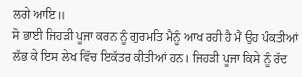ਲਗੇ ਆਇ॥
ਸੋ ਭਾਈ ਜਿਹੜੀ ਪੂਜਾ ਕਰਨ ਨੂੰ ਗੁਰਮਤਿ ਮੈਨੂੰ ਆਖ ਰਹੀ ਹੈ ਮੈਂ ਉਹ ਪੰਕਤੀਆਂ ਲੱਭ ਕੇ ਇਸ ਲੇਖ ਵਿੱਚ ਇਕੱਤਰ ਕੀਤੀਆਂ ਹਨ। ਜਿਹੜੀ ਪੂਜਾ ਕਿਸੇ ਨੂੰ ਰੱਦ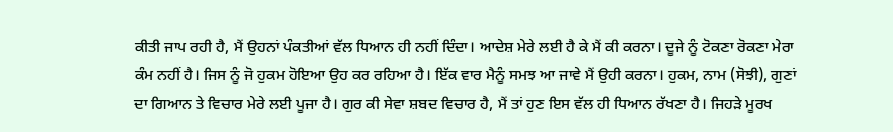ਕੀਤੀ ਜਾਪ ਰਹੀ ਹੈ, ਮੈਂ ਉਹਨਾਂ ਪੰਕਤੀਆਂ ਵੱਲ ਧਿਆਨ ਹੀ ਨਹੀਂ ਦਿੰਦਾ। ਆਦੇਸ਼ ਮੇਰੇ ਲਈ ਹੈ ਕੇ ਮੈਂ ਕੀ ਕਰਨਾ। ਦੂਜੇ ਨੂੰ ਟੋਕਣਾ ਰੋਕਣਾ ਮੇਰਾ ਕੰਮ ਨਹੀਂ ਹੈ। ਜਿਸ ਨੂੰ ਜੋ ਹੁਕਮ ਹੋਇਆ ਉਹ ਕਰ ਰਹਿਆ ਹੈ। ਇੱਕ ਵਾਰ ਮੈਨੂੰ ਸਮਝ ਆ ਜਾਵੇ ਮੈਂ ਉਹੀ ਕਰਨਾ। ਹੁਕਮ, ਨਾਮ (ਸੋਝੀ), ਗੁਣਾਂ ਦਾ ਗਿਆਨ ਤੇ ਵਿਚਾਰ ਮੇਰੇ ਲਈ ਪੂਜਾ ਹੈ। ਗੁਰ ਕੀ ਸੇਵਾ ਸ਼ਬਦ ਵਿਚਾਰ ਹੈ, ਮੈਂ ਤਾਂ ਹੁਣ ਇਸ ਵੱਲ ਹੀ ਧਿਆਨ ਰੱਖਣਾ ਹੈ। ਜਿਹੜੇ ਮੂਰਖ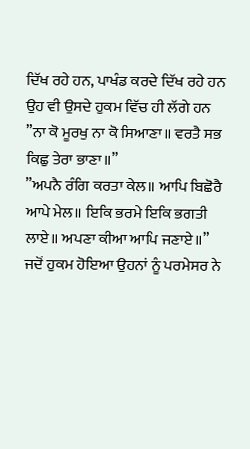ਦਿੱਖ ਰਹੇ ਹਨ, ਪਾਖੰਡ ਕਰਦੇ ਦਿੱਖ ਰਹੇ ਹਨ ਉਹ ਵੀ ਉਸਦੇ ਹੁਕਮ ਵਿੱਚ ਹੀ ਲੱਗੇ ਹਨ
”ਨਾ ਕੋ ਮੂਰਖੁ ਨਾ ਕੋ ਸਿਆਣਾ॥ ਵਰਤੈ ਸਭ ਕਿਛੁ ਤੇਰਾ ਭਾਣਾ॥”
”ਅਪਨੈ ਰੰਗਿ ਕਰਤਾ ਕੇਲ॥ ਆਪਿ ਬਿਛੋਰੈ ਆਪੇ ਮੇਲ॥ ਇਕਿ ਭਰਮੇ ਇਕਿ ਭਗਤੀ ਲਾਏ॥ ਅਪਣਾ ਕੀਆ ਆਪਿ ਜਣਾਏ॥”
ਜਦੋਂ ਹੁਕਮ ਹੋਇਆ ਉਹਨਾਂ ਨੂੰ ਪਰਮੇਸਰ ਨੇ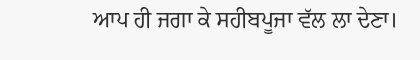ਆਪ ਹੀ ਜਗਾ ਕੇ ਸਹੀਬਪੂਜਾ ਵੱਲ ਲਾ ਦੇਣਾ।